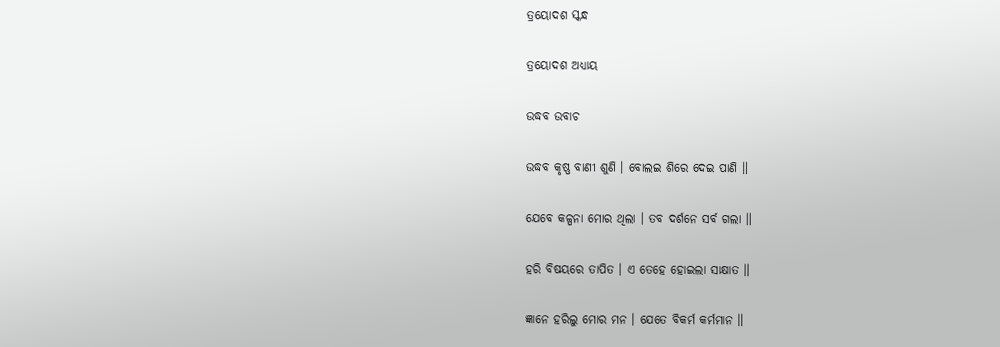ତ୍ରୟୋଦଶ ସ୍କନ୍ଧ

ତ୍ରୟୋଦଶ ଅଧ୍ୟାୟ

ଉଦ୍ଧବ ଉବାଚ

ଉଦ୍ଧବ କୃଷ୍ଣ ବାଣୀ ଶୁଣି । ବୋଲଇ ଶିରେ ଦେଇ ପାଣି ॥

ଯେବେ କଳ୍ପନା ମୋର ଥିଲା । ତବ ଦର୍ଶନେ ସର୍ବ ଗଲା ॥

ହରି ବିଷୟରେ ତାପିତ । ଏ ତେହେ ହୋଇଲା ସାକ୍ଷାତ ॥

ଜ୍ଞାନେ ହରିଲୁ ମୋର ମନ । ଯେତେ ବିକର୍ମ କର୍ମମାନ ॥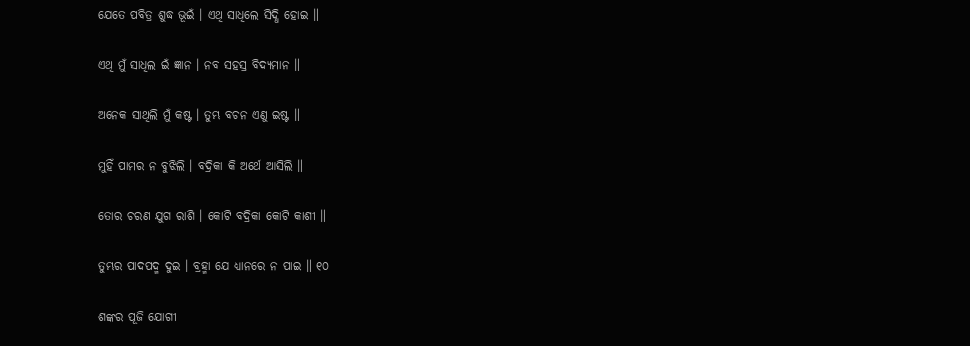ଯେତେ ପବିତ୍ର ଶୁଦ୍ଧ ଭୂଇଁ । ଏଥି ସାଧିଲେ ସିଦ୍ଧି ହୋଇ ॥

ଏଥି ମୁଁ ସାଧିଲ ଇଁ ଜ୍ଞାନ । ନବ ସହସ୍ର ବିଦ୍ୟମାନ ॥

ଅନେକ ସାଥିଲି ମୁଁ କଷ୍ଟ । ତୁମ୍ଭ ବଚନ ଏଣୁ ଇଷ୍ଟ ॥

ମୁହିଁ ପାମର ନ ବୁଝିଲି । ବଦ୍ରିକା କି ଅର୍ଥେ ଆସିଲି ॥

ତୋର ଚରଣ ଯୁଗ ରାଶି । କୋଟି ବଦ୍ରିକା କୋଟି କାଶୀ ॥

ତୁମ୍ଭର ପାଦପଦ୍ମ ଦୁଇ । ବ୍ରହ୍ମା ଯେ ଧ୍ୟାନରେ ନ ପାଇ ॥ ୧୦

ଶଙ୍କର ପୂଜି ଯୋଗୀ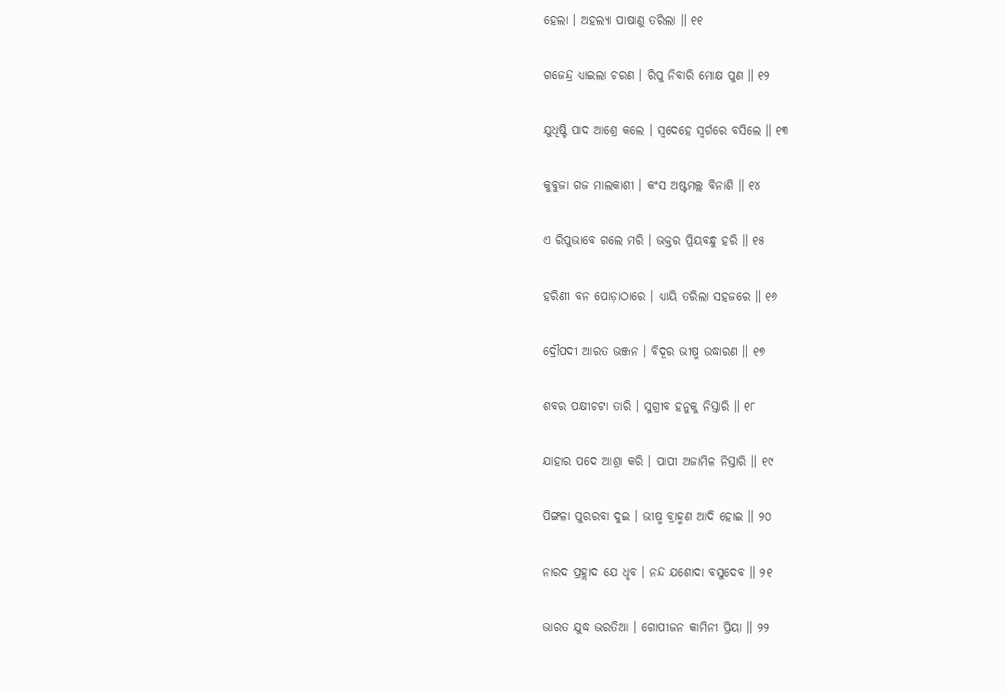ହେଲା । ଅହଲ୍ୟା ପାଷାଣୁ ତରିଲା ॥ ୧୧

ଗଜେନ୍ଦ୍ର ଧ୍ୟାଇଲା ଚରଣ । ରିପୁ ନିବାରି ମୋକ୍ଷ ପୁଣ ॥ ୧୨

ଯୁଧିଷ୍ଟି ପାଦ ଆଶ୍ରେ କଲେ । ସ୍ଵଦେହେ ସ୍ଵର୍ଗରେ ବସିଲେ ॥ ୧୩

କୁବୁଜା ଗଜ ମାଲକାଶୀ । କଂସ ଅଷ୍ଟମଲ୍ଲ ବିନାଶି ॥ ୧୪

ଏ ରିପୁଭାବେ ଗଲେ ମରି । ଭକ୍ତର ପ୍ରିୟବନ୍ଧୁ ହରି ॥ ୧୫

ହରିଣୀ ବନ ପୋଡ଼ାଠାରେ । ଧ୍ୟାୟି ତରିଲା ସହଜରେ ॥ ୧୬

ଦ୍ରୌପଦୀ ଆରତ ଭଞ୍ଜନ । ବିଦୂର ଭୀଷ୍ମ ଉଦ୍ଧାରଣ ॥ ୧୭

ଶବର ପକ୍ଷୀଚଟା ତାରି । ସୁଗ୍ରୀବ ହନୁକୁ ନିସ୍ତାରି ॥ ୧୮

ଯାହାର ପଦେ ଆଶ୍ରା କରି । ପାପୀ ଅଜାମିଳ ନିସ୍ତାରି ॥ ୧୯

ପିଙ୍ଗଳା ପୁରରବା ଦୁଇ । ଭୀଷ୍ମ ବ୍ରାହ୍ମଣ ଆଦି ହୋଇ ॥ ୨୦

ନାରଦ ପ୍ରହ୍ଲାଦ ଯେ ଧୃବ । ନନ୍ଦ ଯଶୋଦା ବସୁଦେବ ॥ ୨୧

ଭାରତ ଯୁଦ୍ଧ ଭରତିଆ । ଗୋପୀଜନ କାମିନୀ ପ୍ରିୟା ॥ ୨୨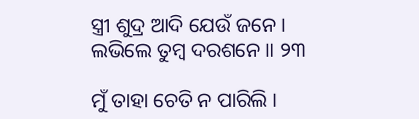ସ୍ତ୍ରୀ ଶୁଦ୍ର ଆଦି ଯେଉଁ ଜନେ । ଲଭିଲେ ତୁମ୍ବ ଦରଶନେ ॥ ୨୩

ମୁଁ ତାହା ଚେତି ନ ପାରିଲି ।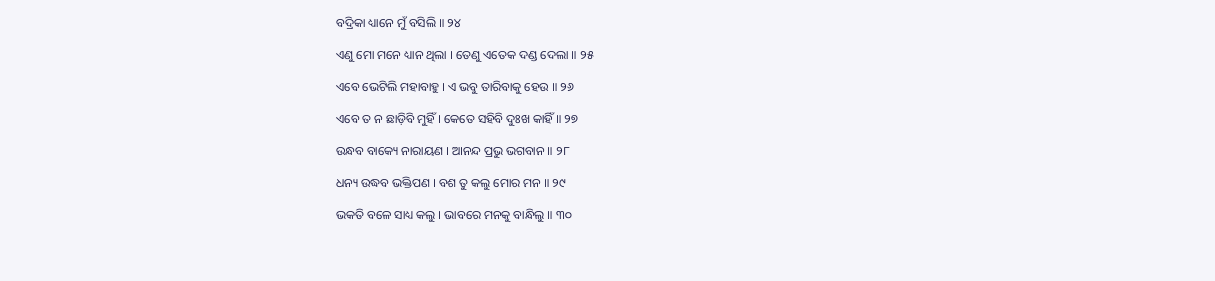ବଦ୍ରିକା ଧ୍ୟାନେ ମୁଁ ବସିଲି ॥ ୨୪

ଏଣୁ ମୋ ମନେ ଧ୍ୟାନ ଥିଲା । ତେଣୁ ଏତେକ ଦଣ୍ଡ ଦେଲା ॥ ୨୫

ଏବେ ଭେଟିଲି ମହାବାହୁ । ଏ ଭବୁ ତାରିବାକୁ ହେଉ ॥ ୨୬

ଏବେ ତ ନ ଛାଡ଼ିବି ମୁହିଁ । କେତେ ସହିବି ଦୁଃଖ କାହିଁ ॥ ୨୭

ଉନ୍ଧବ ବାକ୍ୟେ ନାରାୟଣ । ଆନନ୍ଦ ପ୍ରଭୁ ଭଗବାନ ॥ ୨୮

ଧନ୍ୟ ଉଦ୍ଧବ ଭକ୍ତିପଣ । ବଶ ତୁ କଲୁ ମୋର ମନ ॥ ୨୯

ଭକତି ବଳେ ସାଧ୍ୟ କଲୁ । ଭାବରେ ମନକୁ ବାନ୍ଧିଲୁ ॥ ୩୦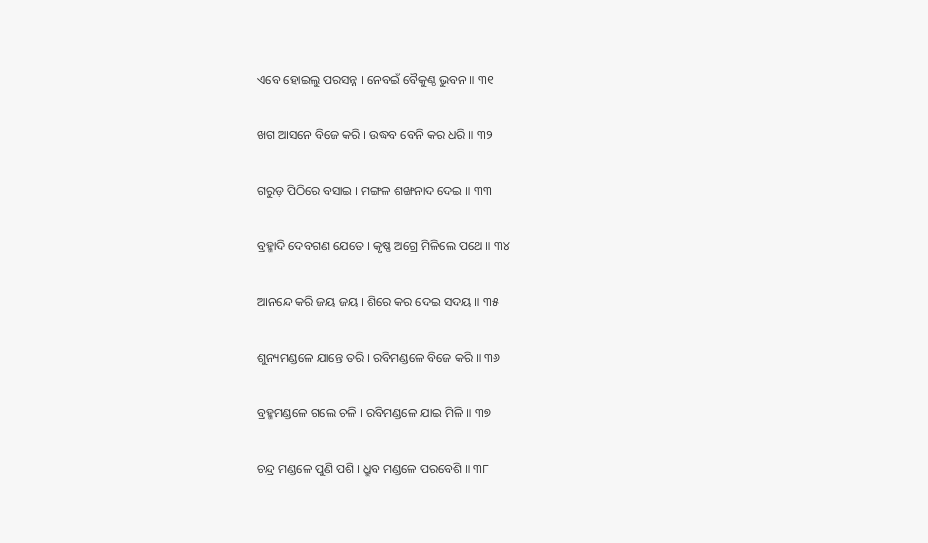ଏବେ ହୋଇଲୁ ପରସନ୍ନ । ନେବଇଁ ବୈକୁଣ୍ଠ ଭୁବନ ॥ ୩୧

ଖଗ ଆସନେ ବିଜେ କରି । ଉଦ୍ଧବ ବେନି କର ଧରି ॥ ୩୨

ଗରୁଡ଼ ପିଠିରେ ବସାଇ । ମଙ୍ଗଳ ଶଙ୍ଖନାଦ ଦେଇ ॥ ୩୩

ବ୍ରହ୍ମାଦି ଦେବଗଣ ଯେତେ । କୃଷ୍ଣ ଅଗ୍ରେ ମିଳିଲେ ପଥେ ॥ ୩୪

ଆନନ୍ଦେ କରି ଜୟ ଜୟ । ଶିରେ କର ଦେଇ ସଦୟ ॥ ୩୫

ଶୁନ୍ୟମଣ୍ଡଳେ ଯାନ୍ତେ ତରି । ରବିମଣ୍ଡଳେ ବିଜେ କରି ॥ ୩୬

ବ୍ରହ୍ମମଣ୍ଡଳେ ଗଲେ ଚଳି । ରବିମଣ୍ଡଳେ ଯାଇ ମିଳି ॥ ୩୭

ଚନ୍ଦ୍ର ମଣ୍ଡଳେ ପୁଣି ପଶି । ଧ୍ରୁବ ମଣ୍ଡଳେ ପରବେଶି ॥ ୩୮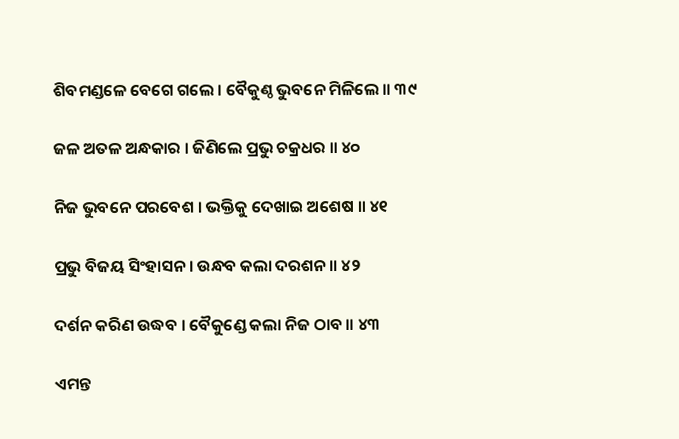ଶିବମଣ୍ଡଳେ ବେଗେ ଗଲେ । ବୈକୁଣ୍ଠ ଭୁବନେ ମିଳିଲେ ॥ ୩୯

ଜଳ ଅତଳ ଅନ୍ଧକାର । ଜିଣିଲେ ପ୍ରଭୁ ଚକ୍ରଧର ॥ ୪୦

ନିଜ ଭୁବନେ ପରବେଶ । ଭକ୍ତିକୁ ଦେଖାଇ ଅଶେଷ ॥ ୪୧

ପ୍ରଭୁ ବିଜୟ ସିଂହାସନ । ଉନ୍ଧବ କଲା ଦରଶନ ॥ ୪୨

ଦର୍ଶନ କରିଣ ଉଦ୍ଧବ । ବୈକୁଣ୍ଡେ କଲା ନିଜ ଠାବ ॥ ୪୩

ଏମନ୍ତ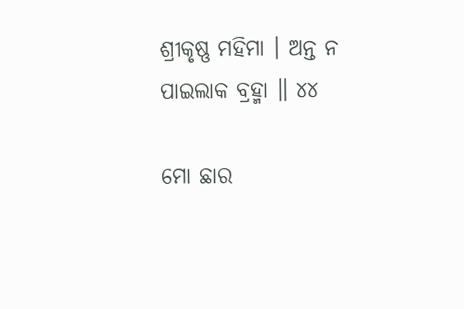ଶ୍ରୀକୃଷ୍ଣ ମହିମା । ଅନ୍ତ ନ ପାଇଲାକ ବ୍ରହ୍ମା ॥ ୪୪

ମୋ ଛାର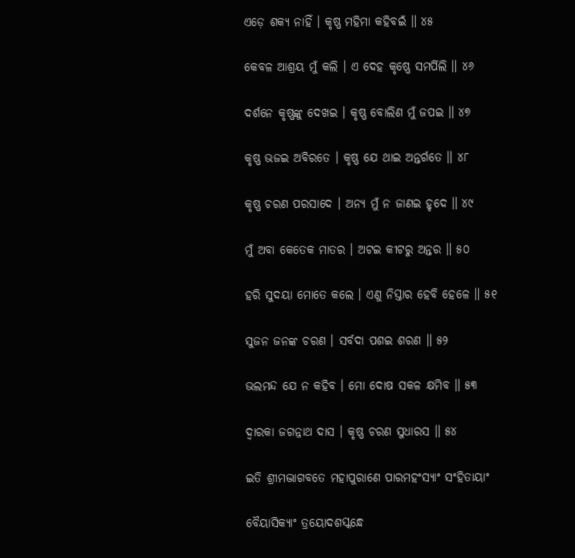ଏଡ଼େ ଶକ୍ୟ ନାହିଁ । କୃଷ୍ଣ ମହିମା କହିବଇଁ ॥ ୪୫

କେବଳ ଆଶ୍ରୟ ମୁଁ କଲି । ଏ ଦେହ କୃଷ୍ଣେ ସମର୍ପିଲି ॥ ୪୬

ଦର୍ଶନେ କୃଷ୍ଣଙ୍କୁ ଦେଖଇ । କୃଷ୍ଣ ବୋଲିଣ ମୁଁ ଜପଇ ॥ ୪୭

କୃଷ୍ଣ ଭଜଇ ଅବିରତେ । କୃଷ୍ଣ ଯେ ଥାଇ ଅନ୍ତର୍ଗତେ ॥ ୪୮

କୃଷ୍ଣ ଚରଣ ପରସାଦେ । ଅନ୍ୟ ମୁଁ ନ ଜାଣଇ ହୃଦେ ॥ ୪୯

ମୁଁ ଅବା କେତେକ ମାତର । ଅଟଇ କୀଟରୁ ଅନ୍ତର ॥ ୫୦

ହରି ସୁଦୟା ମୋତେ କଲେ । ଏଣୁ ନିସ୍ତାର ହେବି ହେଳେ ॥ ୫୧

ସୁଜନ ଜନଙ୍କ ଚରଣ । ସର୍ବଦା ପଶଇ ଶରଣ ॥ ୫୨

ଭଲମନ୍ଦ ଯେ ନ କହିବ । ମୋ ଦୋଷ ସକଳ କ୍ଷମିବ ॥ ୫୩

ଦ୍ଵାରକା ଜଗନ୍ନାଥ ଦାସ । କୃଷ୍ଣ ଚରଣ ସୁଧାରସ ॥ ୫୪

ଇତି ଶ୍ରୀମଦ୍ଭାଗବତେ ମହାପୁରାଣେ ପାରମହଂସ୍ୟାଂ ସଂହିତାୟାଂ

ବୈୟାସିକ୍ୟାଂ ତ୍ରୟୋଦଶସ୍କନ୍ଧେ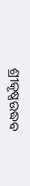ଶ୍ରୀକୃଷ୍ଣଉଦ୍ଧବ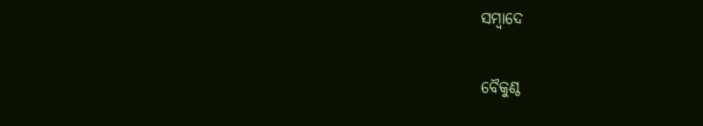ସମ୍ବାଦେ

ବୈକୁଣ୍ଠ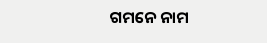ଗମନେ ନାମ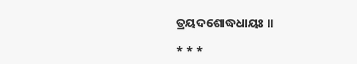ତ୍ରୟଦଶୋଦ୍ଧଧାୟଃ ॥

* * *